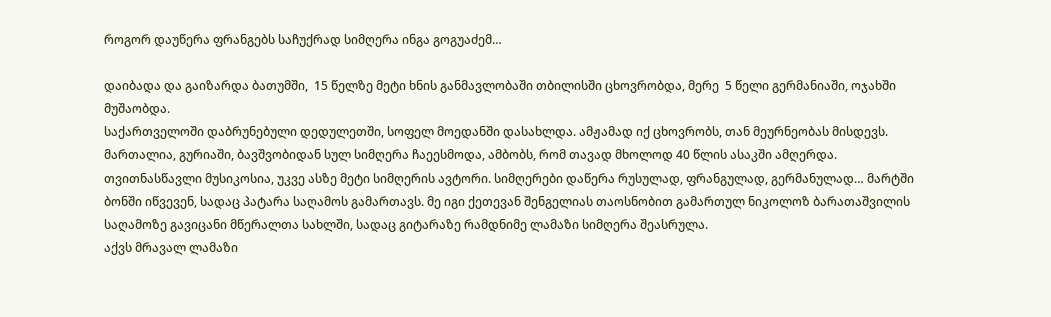როგორ დაუწერა ფრანგებს საჩუქრად სიმღერა ინგა გოგუაძემ…

დაიბადა და გაიზარდა ბათუმში,  15 წელზე მეტი ხნის განმავლობაში თბილისში ცხოვრობდა, მერე  5 წელი გერმანიაში, ოჯახში მუშაობდა.
საქართველოში დაბრუნებული დედულეთში, სოფელ მოედანში დასახლდა. ამჟამად იქ ცხოვრობს, თან მეურნეობას მისდევს.
მართალია, გურიაში, ბავშვობიდან სულ სიმღერა ჩაეესმოდა, ამბობს, რომ თავად მხოლოდ 40 წლის ასაკში ამღერდა. თვითნასწავლი მუსიკოსია, უკვე ასზე მეტი სიმღერის ავტორი. სიმღერები დაწერა რუსულად, ფრანგულად, გერმანულად… მარტში ბონში იწვევენ, სადაც პატარა საღამოს გამართავს. მე იგი ქეთევან შენგელიას თაოსნობით გამართულ ნიკოლოზ ბარათაშვილის საღამოზე გავიცანი მწერალთა სახლში, სადაც გიტარაზე რამდნიმე ლამაზი სიმღერა შეასრულა.
აქვს მრავალ ლამაზი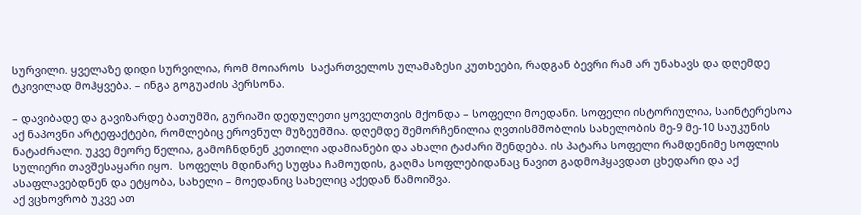სურვილი. ყველაზე დიდი სურვილია, რომ მოიაროს  საქართველოს ულამაზესი კუთხეები, რადგან ბევრი რამ არ უნახავს და დღემდე ტკივილად მოჰყვება. – ინგა გოგუაძის პერსონა.

– დავიბადე და გავიზარდე ბათუმში, გურიაში დედულეთი ყოველთვის მქონდა – სოფელი მოედანი. სოფელი ისტორიულია, საინტერესოა აქ ნაპოვნი არტეფაქტები, რომლებიც ეროვნულ მუზეუმშია. დღემდე შემორჩენილია ღვთისმშობლის სახელობის მე-9 მე-10 საუკუნის ნატაძრალი. უკვე მეორე წელია, გამოჩნდნენ კეთილი ადამიანები და ახალი ტაძარი შენდება. ის პატარა სოფელი რამდენიმე სოფლის სულიერი თავშესაყარი იყო.  სოფელს მდინარე სუფსა ჩამოუდის, გაღმა სოფლებიდანაც ნავით გადმოჰყავდათ ცხედარი და აქ ასაფლავებდნენ და ეტყობა, სახელი – მოედანიც სახელიც აქედან წამოიშვა.
აქ ვცხოვრობ უკვე ათ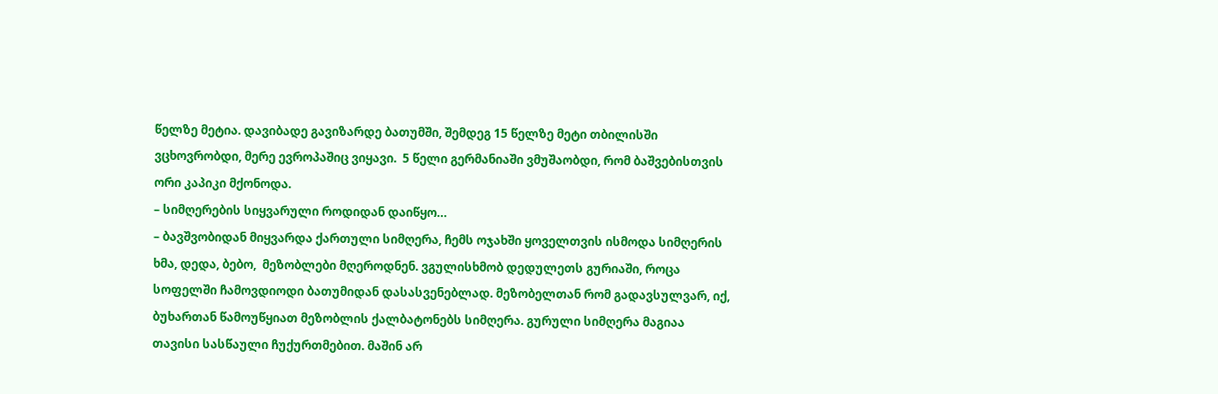წელზე მეტია. დავიბადე გავიზარდე ბათუმში, შემდეგ 15 წელზე მეტი თბილისში ვცხოვრობდი, მერე ევროპაშიც ვიყავი.  5 წელი გერმანიაში ვმუშაობდი, რომ ბაშვებისთვის ორი კაპიკი მქონოდა.
– სიმღერების სიყვარული როდიდან დაიწყო…
– ბავშვობიდან მიყვარდა ქართული სიმღერა, ჩემს ოჯახში ყოველთვის ისმოდა სიმღერის ხმა, დედა, ბებო,  მეზობლები მღეროდნენ. ვგულისხმობ დედულეთს გურიაში, როცა სოფელში ჩამოვდიოდი ბათუმიდან დასასვენებლად. მეზობელთან რომ გადავსულვარ, იქ, ბუხართან წამოუწყიათ მეზობლის ქალბატონებს სიმღერა. გურული სიმღერა მაგიაა თავისი სასწაული ჩუქურთმებით. მაშინ არ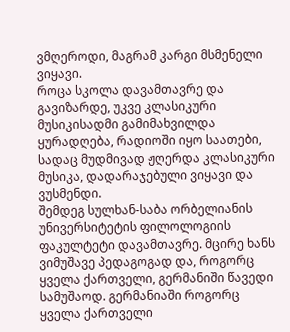ვმღეროდი, მაგრამ კარგი მსმენელი ვიყავი.
როცა სკოლა დავამთავრე და გავიზარდე, უკვე კლასიკური მუსიკისადმი გამიმახვილდა ყურადღება, რადიოში იყო საათები, სადაც მუდმივად ჟღერდა კლასიკური მუსიკა, დადარაჯებული ვიყავი და ვუსმენდი.
შემდეგ სულხან-საბა ორბელიანის უნივერსიტეტის ფილოლოგიის ფაკულტეტი დავამთავრე. მცირე ხანს ვიმუშავე პედაგოგად და, როგორც ყველა ქართველი, გერმანიში წავედი სამუშაოდ. გერმანიაში როგორც ყველა ქართველი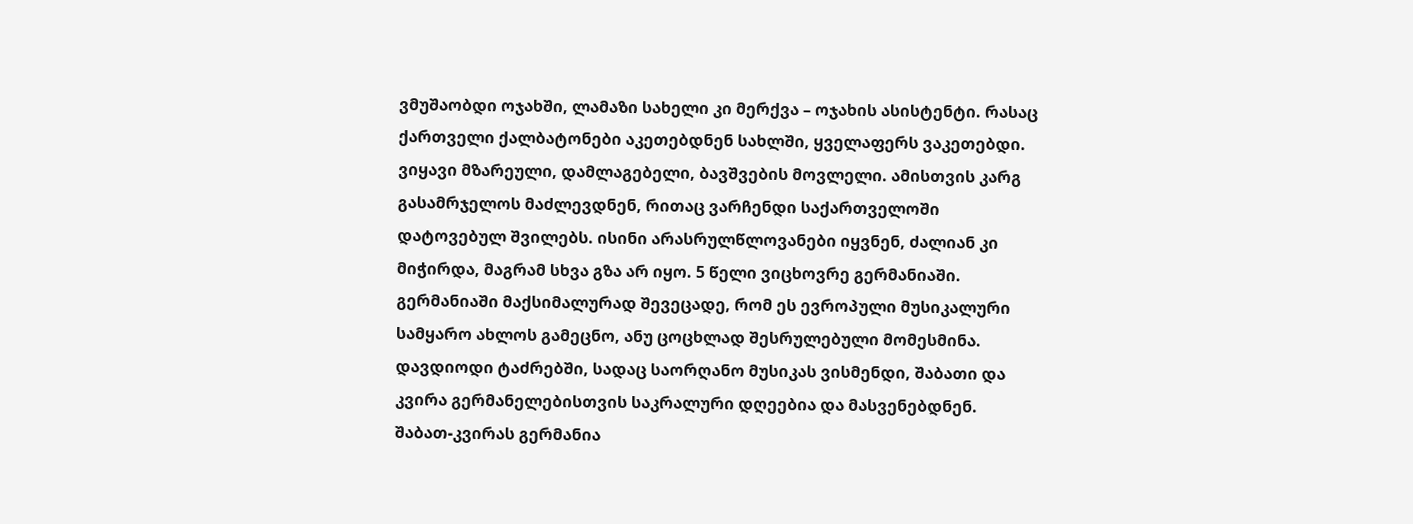ვმუშაობდი ოჯახში, ლამაზი სახელი კი მერქვა – ოჯახის ასისტენტი. რასაც ქართველი ქალბატონები აკეთებდნენ სახლში, ყველაფერს ვაკეთებდი. ვიყავი მზარეული, დამლაგებელი, ბავშვების მოვლელი. ამისთვის კარგ გასამრჯელოს მაძლევდნენ, რითაც ვარჩენდი საქართველოში დატოვებულ შვილებს. ისინი არასრულწლოვანები იყვნენ, ძალიან კი მიჭირდა, მაგრამ სხვა გზა არ იყო. 5 წელი ვიცხოვრე გერმანიაში.
გერმანიაში მაქსიმალურად შევეცადე, რომ ეს ევროპული მუსიკალური სამყარო ახლოს გამეცნო, ანუ ცოცხლად შესრულებული მომესმინა. დავდიოდი ტაძრებში, სადაც საორღანო მუსიკას ვისმენდი, შაბათი და კვირა გერმანელებისთვის საკრალური დღეებია და მასვენებდნენ.
შაბათ-კვირას გერმანია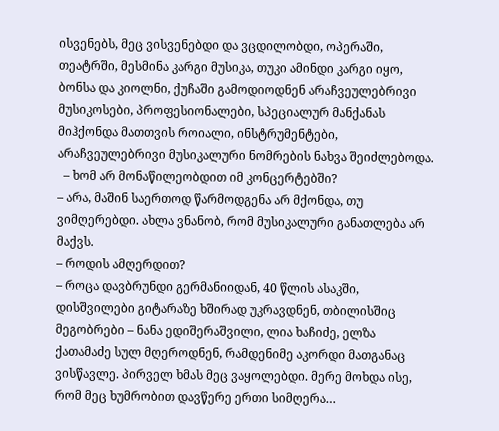ისვენებს, მეც ვისვენებდი და ვცდილობდი, ოპერაში, თეატრში, მესმინა კარგი მუსიკა, თუკი ამინდი კარგი იყო,  ბონსა და კიოლნი, ქუჩაში გამოდიოდნენ არაჩვეულებრივი მუსიკოსები, პროფესიონალები, სპეციალურ მანქანას მიჰქონდა მათთვის როიალი, ინსტრუმენტები, არაჩვეულებრივი მუსიკალური ნომრების ნახვა შეიძლებოდა.
  – ხომ არ მონაწილეობდით იმ კონცერტებში?
– არა, მაშინ საერთოდ წარმოდგენა არ მქონდა, თუ ვიმღერებდი. ახლა ვნანობ, რომ მუსიკალური განათლება არ მაქვს.
– როდის ამღერდით?
– როცა დავბრუნდი გერმანიიდან, 40 წლის ასაკში, დისშვილები გიტარაზე ხშირად უკრავდნენ, თბილისშიც მეგობრები – ნანა ედიშერაშვილი, ლია ხაჩიძე, ელზა ქათამაძე სულ მღეროდნენ, რამდენიმე აკორდი მათგანაც ვისწავლე. პირველ ხმას მეც ვაყოლებდი. მერე მოხდა ისე, რომ მეც ხუმრობით დავწერე ერთი სიმღერა…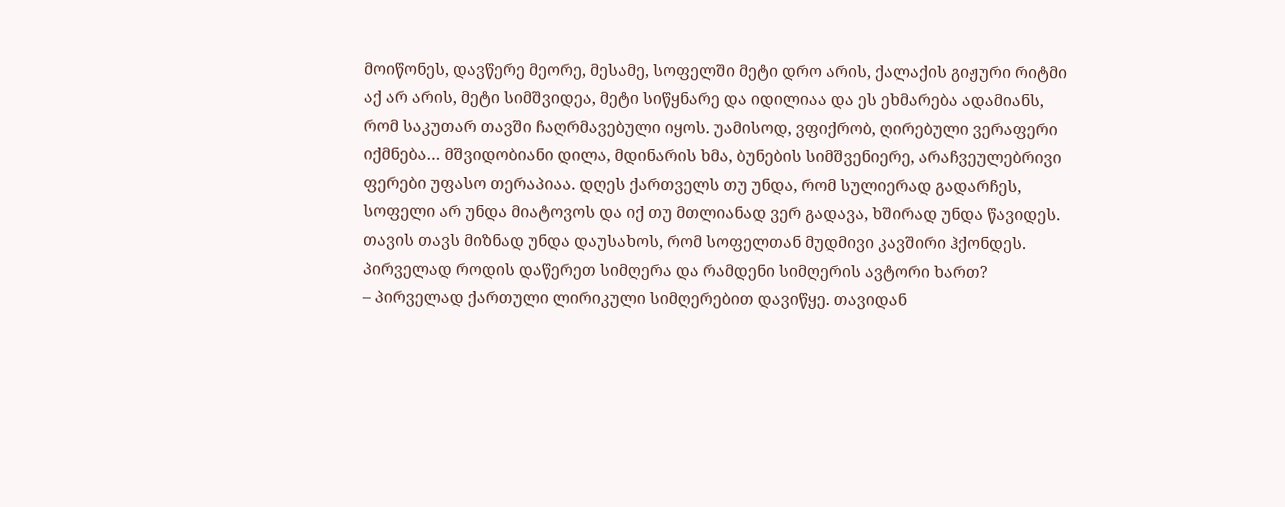მოიწონეს, დავწერე მეორე, მესამე, სოფელში მეტი დრო არის, ქალაქის გიჟური რიტმი აქ არ არის, მეტი სიმშვიდეა, მეტი სიწყნარე და იდილიაა და ეს ეხმარება ადამიანს, რომ საკუთარ თავში ჩაღრმავებული იყოს. უამისოდ, ვფიქრობ, ღირებული ვერაფერი იქმნება… მშვიდობიანი დილა, მდინარის ხმა, ბუნების სიმშვენიერე, არაჩვეულებრივი ფერები უფასო თერაპიაა. დღეს ქართველს თუ უნდა, რომ სულიერად გადარჩეს, სოფელი არ უნდა მიატოვოს და იქ თუ მთლიანად ვერ გადავა, ხშირად უნდა წავიდეს. თავის თავს მიზნად უნდა დაუსახოს, რომ სოფელთან მუდმივი კავშირი ჰქონდეს.
პირველად როდის დაწერეთ სიმღერა და რამდენი სიმღერის ავტორი ხართ?
– პირველად ქართული ლირიკული სიმღერებით დავიწყე. თავიდან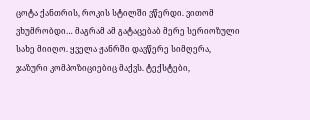ცოტა ქანთრის, როკის სტილში ვწერდი. ვითომ ვხუმრობდი… მაგრამ ამ გატაცებაბ მერე სერიოზული სახე მიიღო. ყველა ჟანრში დავწერე სიმღერა, ჯაზური კომპოზიციებიც მაქვს. ტექსტები,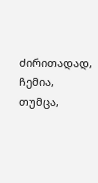ძირითადად, ჩემია, თუმცა,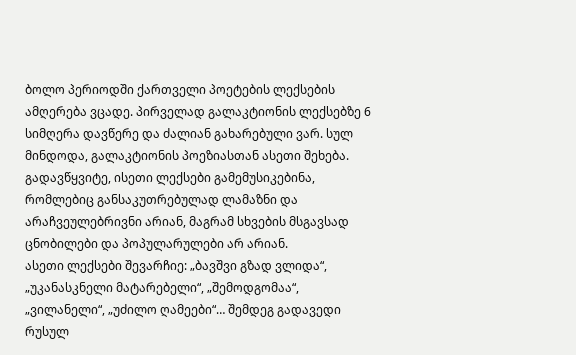ბოლო პერიოდში ქართველი პოეტების ლექსების ამღერება ვცადე. პირველად გალაკტიონის ლექსებზე 6 სიმღერა დავწერე და ძალიან გახარებული ვარ. სულ მინდოდა, გალაკტიონის პოეზიასთან ასეთი შეხება. გადავწყვიტე, ისეთი ლექსები გამემუსიკებინა, რომლებიც განსაკუთრებულად ლამაზნი და არაჩვეულებრივნი არიან, მაგრამ სხვების მსგავსად ცნობილები და პოპულარულები არ არიან.
ასეთი ლექსები შევარჩიე: „ბავშვი გზად ვლიდა“, „უკანასკნელი მატარებელი“, „შემოდგომაა“, „ვილანელი“, „უძილო ღამეები“… შემდეგ გადავედი რუსულ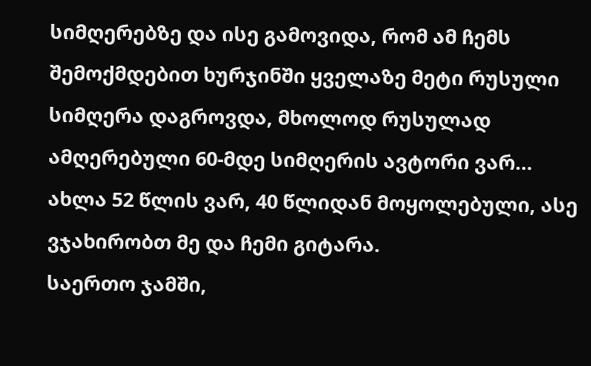სიმღერებზე და ისე გამოვიდა, რომ ამ ჩემს შემოქმდებით ხურჯინში ყველაზე მეტი რუსული სიმღერა დაგროვდა, მხოლოდ რუსულად ამღერებული 60-მდე სიმღერის ავტორი ვარ…
ახლა 52 წლის ვარ, 40 წლიდან მოყოლებული, ასე ვჯახირობთ მე და ჩემი გიტარა.
საერთო ჯამში,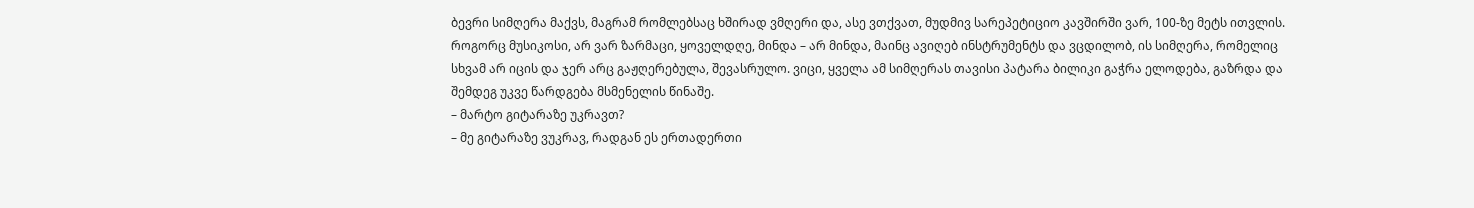ბევრი სიმღერა მაქვს, მაგრამ რომლებსაც ხშირად ვმღერი და, ასე ვთქვათ, მუდმივ სარეპეტიციო კავშირში ვარ, 100-ზე მეტს ითვლის. როგორც მუსიკოსი, არ ვარ ზარმაცი, ყოველდღე, მინდა – არ მინდა, მაინც ავიღებ ინსტრუმენტს და ვცდილობ, ის სიმღერა, რომელიც სხვამ არ იცის და ჯერ არც გაჟღერებულა, შევასრულო. ვიცი, ყველა ამ სიმღერას თავისი პატარა ბილიკი გაჭრა ელოდება, გაზრდა და შემდეგ უკვე წარდგება მსმენელის წინაშე.
– მარტო გიტარაზე უკრავთ?
– მე გიტარაზე ვუკრავ, რადგან ეს ერთადერთი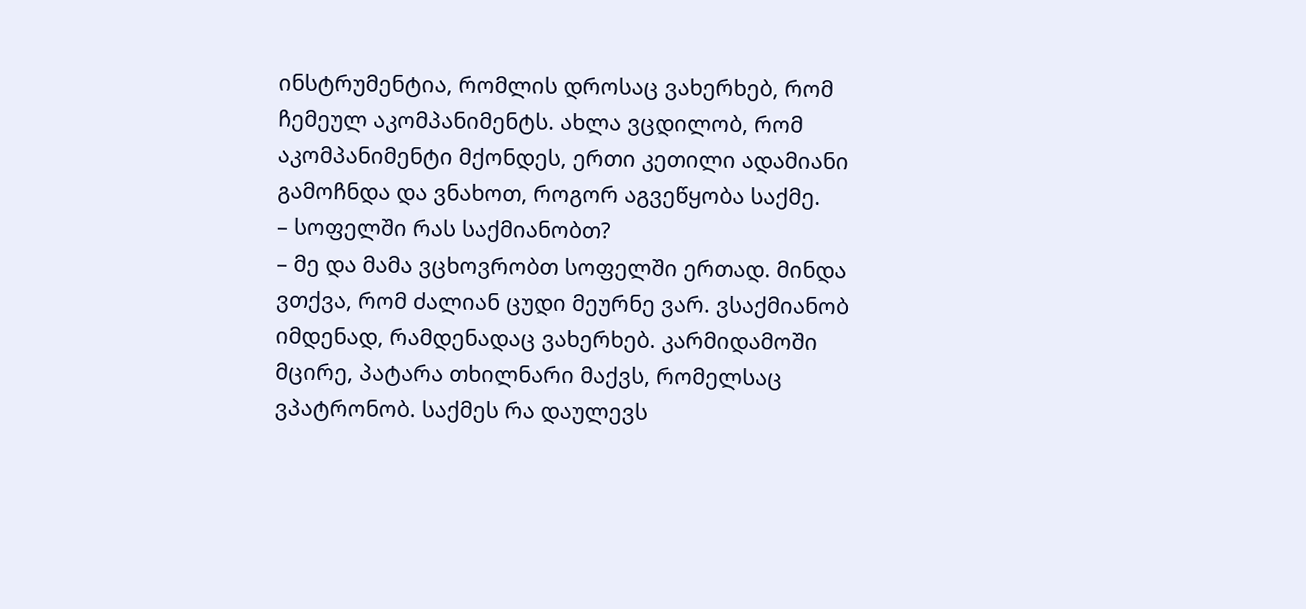ინსტრუმენტია, რომლის დროსაც ვახერხებ, რომ  ჩემეულ აკომპანიმენტს. ახლა ვცდილობ, რომ აკომპანიმენტი მქონდეს, ერთი კეთილი ადამიანი გამოჩნდა და ვნახოთ, როგორ აგვეწყობა საქმე.
– სოფელში რას საქმიანობთ?
– მე და მამა ვცხოვრობთ სოფელში ერთად. მინდა ვთქვა, რომ ძალიან ცუდი მეურნე ვარ. ვსაქმიანობ იმდენად, რამდენადაც ვახერხებ. კარმიდამოში მცირე, პატარა თხილნარი მაქვს, რომელსაც ვპატრონობ. საქმეს რა დაულევს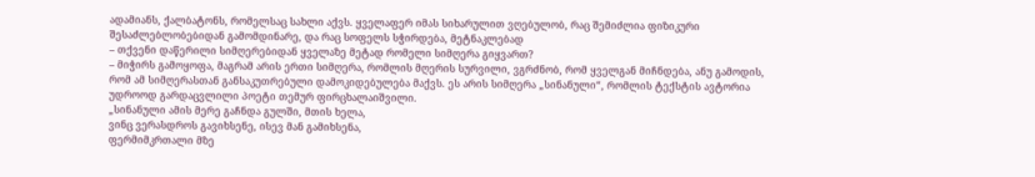ადამიანს, ქალბატონს, რომელსაც სახლი აქვს. ყველაფერ იმას სიხარულით ვღებულობ, რაც შემიძლია ფიზიკური შესაძლებლობებიდან გამომდინარე, და რაც სოფელს სჭირდება, მეტნაკლებად
– თქვენი დაწერილი სიმღერებიდან ყველაზე მეტად რომელი სიმღერა გიყვართ?
– მიჭირს გამოყოფა, მაგრამ არის ერთი სიმღერა, რომლის მღერის სურვილი, ვგრძნობ, რომ ყველგან მიჩნდება, ანუ გამოდის, რომ ამ სიმღერასთან განსაკუთრებული დამოკიდებულება მაქვს. ეს არის სიმღერა „სინანული“, რომლის ტექსტის ავტორია უდროოდ გარდაცვლილი პოეტი თემურ ფირცხალაიშვილი.
„სინანული ამის მერე გაჩნდა გულში, მთის ხელა,
ვინც ვერასდროს გავიხსენე, ისევ მან გამიხსენა,
ფერმიმკრთალი მზე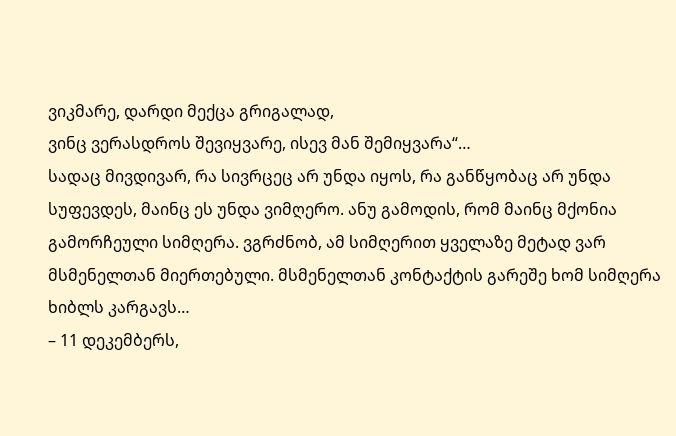ვიკმარე, დარდი მექცა გრიგალად,
ვინც ვერასდროს შევიყვარე, ისევ მან შემიყვარა“…
სადაც მივდივარ, რა სივრცეც არ უნდა იყოს, რა განწყობაც არ უნდა სუფევდეს, მაინც ეს უნდა ვიმღერო. ანუ გამოდის, რომ მაინც მქონია გამორჩეული სიმღერა. ვგრძნობ, ამ სიმღერით ყველაზე მეტად ვარ მსმენელთან მიერთებული. მსმენელთან კონტაქტის გარეშე ხომ სიმღერა ხიბლს კარგავს…
– 11 დეკემბერს,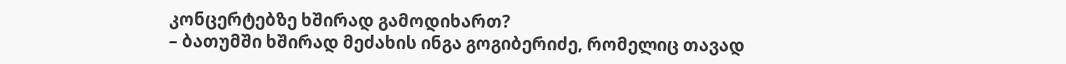კონცერტებზე ხშირად გამოდიხართ?
– ბათუმში ხშირად მეძახის ინგა გოგიბერიძე, რომელიც თავად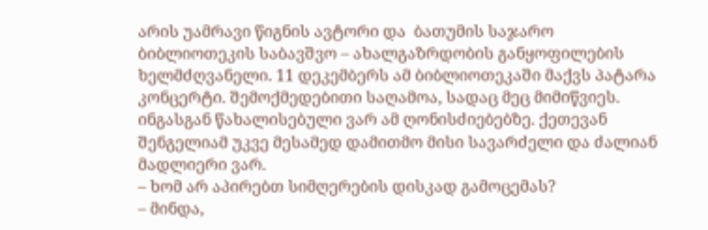არის უამრავი წიგნის ავტორი და  ბათუმის საჯარო ბიბლიოთეკის საბავშვო – ახალგაზრდობის განყოფილების ხელმძღვანელი. 11 დეკემბერს ამ ბიბლიოთეკაში მაქვს პატარა კონცერტი. შემოქმედებითი საღამოა, სადაც მეც მიმიწვიეს. ინგასგან წახალისებული ვარ ამ ღონისძიებებზე. ქეთევან შენგელიამ უკვე მესამედ დამითმო მისი სავარძელი და ძალიან მადლიერი ვარ.
– ხომ არ აპირებთ სიმღერების დისკად გამოცემას?
– მინდა,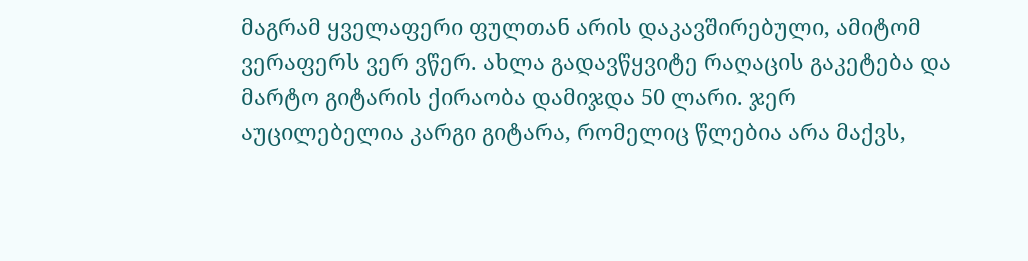მაგრამ ყველაფერი ფულთან არის დაკავშირებული, ამიტომ ვერაფერს ვერ ვწერ. ახლა გადავწყვიტე რაღაცის გაკეტება და მარტო გიტარის ქირაობა დამიჯდა 50 ლარი. ჯერ აუცილებელია კარგი გიტარა, რომელიც წლებია არა მაქვს,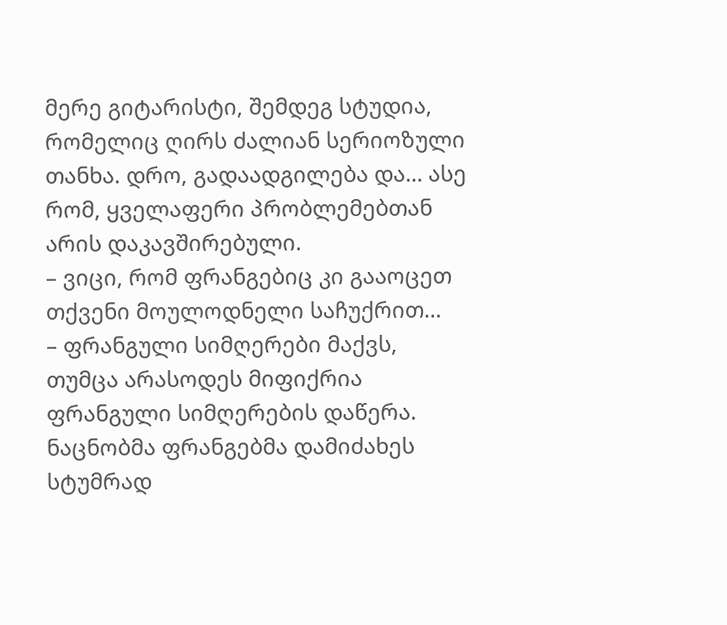მერე გიტარისტი, შემდეგ სტუდია, რომელიც ღირს ძალიან სერიოზული თანხა. დრო, გადაადგილება და… ასე რომ, ყველაფერი პრობლემებთან არის დაკავშირებული.
– ვიცი, რომ ფრანგებიც კი გააოცეთ თქვენი მოულოდნელი საჩუქრით…
– ფრანგული სიმღერები მაქვს, თუმცა არასოდეს მიფიქრია ფრანგული სიმღერების დაწერა. ნაცნობმა ფრანგებმა დამიძახეს სტუმრად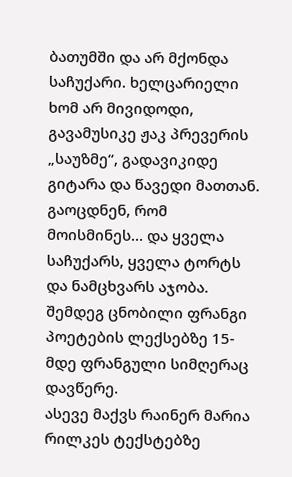ბათუმში და არ მქონდა საჩუქარი. ხელცარიელი ხომ არ მივიდოდი, გავამუსიკე ჟაკ პრევერის „საუზმე“, გადავიკიდე გიტარა და წავედი მათთან.  გაოცდნენ, რომ მოისმინეს… და ყველა საჩუქარს, ყველა ტორტს და ნამცხვარს აჯობა.
შემდეგ ცნობილი ფრანგი პოეტების ლექსებზე 15-მდე ფრანგული სიმღერაც დავწერე.
ასევე მაქვს რაინერ მარია რილკეს ტექსტებზე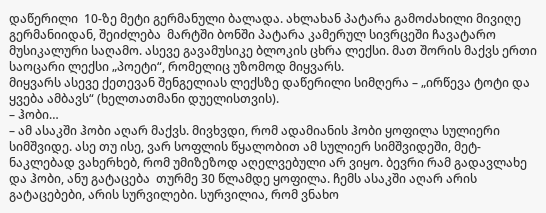დაწერილი  10-ზე მეტი გერმანული ბალადა. ახლახან პატარა გამოძახილი მივიღე გერმანიიდან, შეიძლება  მარტში ბონში პატარა კამერულ სივრცეში ჩავატარო მუსიკალური საღამო. ასევე გავამუსიკე ბლოკის ცხრა ლექსი. მათ შორის მაქვს ერთი საოცარი ლექსი „პოეტი“, რომელიც უზომოდ მიყვარს.
მიყვარს ასევე ქეთევან შენგელიას ლექსზე დაწერილი სიმღერა – „ირწევა ტოტი და ყვება ამბავს“ (ხელთათმანი დუელისთვის).
– ჰობი…
– ამ ასაკში ჰობი აღარ მაქვს. მივხვდი, რომ ადამიანის ჰობი ყოფილა სულიერი სიმშვიდე. ასე თუ ისე, ვარ სოფლის წყალობით ამ სულიერ სიმშვიდეში, მეტ-ნაკლებად ვახერხებ, რომ უმიზეზოდ აღელვებული არ ვიყო. ბევრი რამ გადავლახე და ჰობი, ანუ გატაცება  თურმე 30 წლამდე ყოფილა. ჩემს ასაკში აღარ არის გატაცებები, არის სურვილები. სურვილია, რომ ვნახო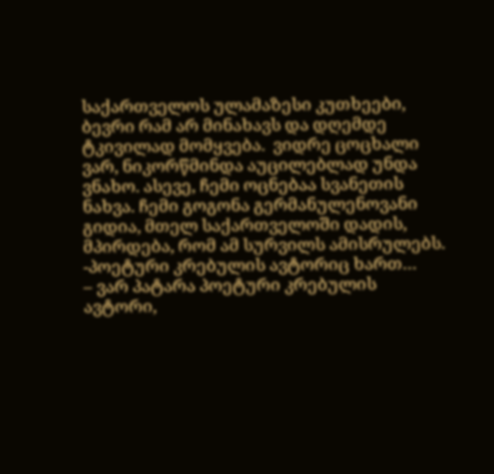საქართველოს ულამაზესი კუთხეები, ბევრი რამ არ მინახავს და დღემდე ტკივილად მომყვება.  ვიდრე ცოცხალი ვარ, ნიკორწმინდა აუცილებლად უნდა ვნახო. ასევე, ჩემი ოცნებაა სვანეთის ნახვა. ჩემი გოგონა გერმანულენოვანი გიდია, მთელ საქართველოში დადის, მპირდება, რომ ამ სურვილს ამისრულებს.
-პოეტური კრებულის ავტორიც ხართ…
– ვარ პატარა პოეტური კრებულის ავტორი,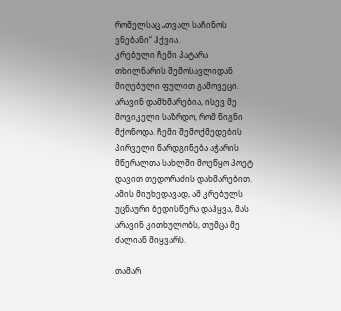რომელსაც „თვალ საჩინოს ვნებანი“ ჰქვია.
კრებული ჩემი პატარა თხილნარის შემოსავლიდან მიღებული ფულით გამოვეცი. არავინ დამხმარებია, ისევ მე მოვიკელი საზრდო, რომ წიგნი მქონოდა. ჩემი შემოქმედების პირველი წარდგინება აჭარის მწერალთა სახლში მოეწყო პოეტ დავით თედორაძის დახმარებით.
ამის მიუხედავად, ამ კრებულს უცნაური ბედისწერა დაჰყვა, მას არავინ კითხულობს, თუმცა მე ძალიან მიყვარს.

თამარ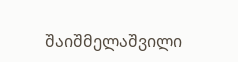შაიშმელაშვილი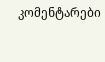კომენტარები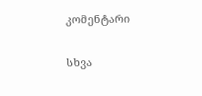კომენტარი

სხვა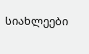სიახლეები